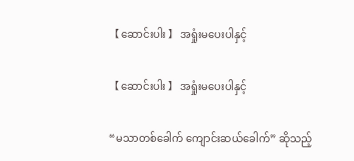【 ဆောင်းပါး 】 အရှုံးမပေးပါနှင့်

【 ဆောင်းပါး 】 အရှုံးမပေးပါနှင့်

“မသာတစ်ခေါက် ကျောင်းဆယ်ခေါက်” ဆိုသည့်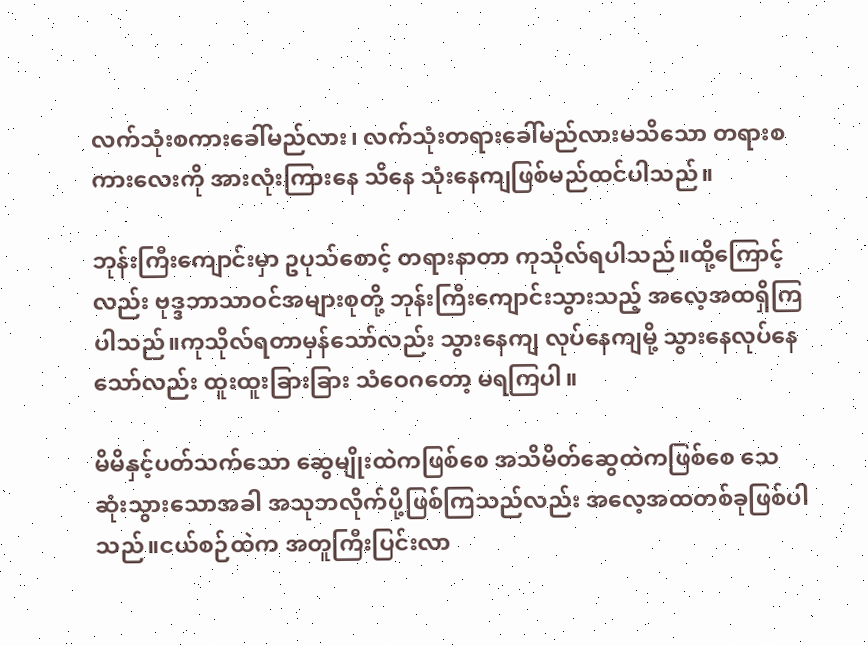လက်သုံးစကားခေါ်မည်လား၊ လက်သုံးတရားခေါ်မည်လားမသိသော တရားစကားလေးကို အားလုံးကြားနေ သိနေ သုံးနေကျဖြစ်မည်ထင်ပါသည်။

ဘုန်းကြီးကျောင်းမှာ ဥပုသ်စောင့် တရားနာတာ ကုသိုလ်ရပါသည်။ထို့ကြောင့်လည်း ဗုဒ္ဒဘာသာဝင်အများစုတို့ ဘုန်းကြီးကျောင်းသွားသည့် အလေ့အထရှိကြပါသည်။ကုသိုလ်ရတာမှန်သော်လည်း သွားနေကျ လုပ်နေကျမို့ သွားနေလုပ်နေသော်လည်း ထူးထူးခြားခြား သံဝေဂတော့ မရကြပါ။

မိမိနှင့်ပတ်သက်သော ဆွေမျိုးထဲကဖြစ်စေ အသိမိတ်ဆွေထဲကဖြစ်စေ သေဆုံးသွားသောအခါ အသုဘလိုက်ပို့ဖြစ်ကြသည်လည်း အလေ့အထတစ်ခုဖြစ်ပါသည်။ငယ်စဉ်ထဲက အတူကြီးပြင်းလာ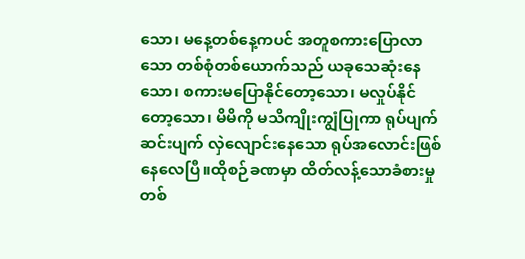သော၊ မနေ့တစ်နေ့ကပင် အတူစကားပြောလာသော တစ်စုံတစ်ယောက်သည် ယခုသေဆုံးနေသော၊ စကားမပြောနိုင်တော့သော၊ မလှုပ်နိုင်တော့သော၊ မိမိကို မသိကျိုးကျွံပြုကာ ရုပ်ပျက်ဆင်းပျက် လှဲလျောင်းနေသော ရုပ်အလောင်းဖြစ်နေလေပြီ။ထိုစဉ်ခဏမှာ ထိတ်လန့်သောခံစားမှု တစ်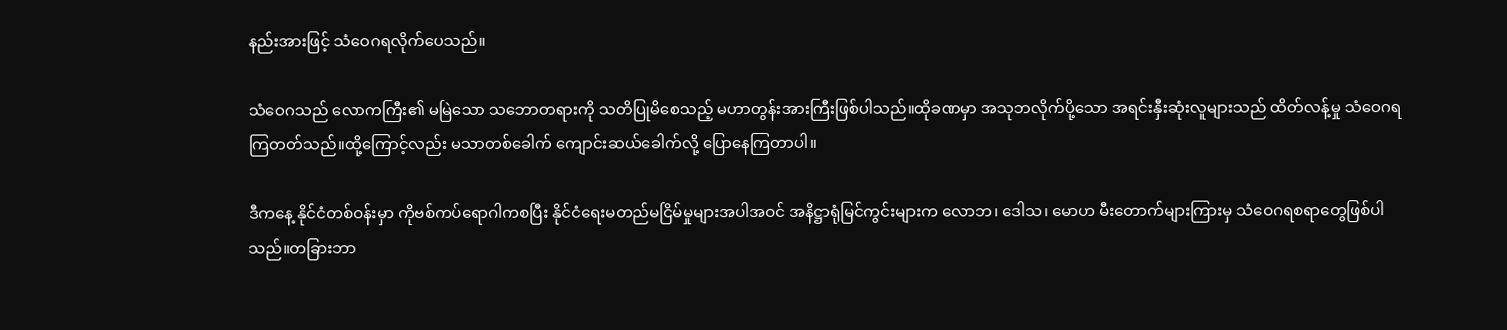နည်းအားဖြင့် သံဝေဂရလိုက်ပေသည်။

သံဝေဂသည် လောကကြီး၏ မမြဲသော သဘောတရားကို သတိပြုမိစေသည့် မဟာတွန်းအားကြီးဖြစ်ပါသည်။ထိုခဏမှာ အသုဘလိုက်ပို့သော အရင်းနှီးဆုံးလူများသည် ထိတ်လန့်မှု သံဝေဂရကြတတ်သည်။ထို့ကြောင့်လည်း မသာတစ်ခေါက် ကျောင်းဆယ်ခေါက်လို့ ပြောနေကြတာပါ။

ဒီကနေ့ နိုင်ငံတစ်ဝန်းမှာ ကိုဗစ်ကပ်ရောဂါကစပြီး နိုင်ငံရေးမတည်မငြိမ်မှုများအပါအဝင် အနိဋ္ဌာရုံမြင်ကွင်းများက လောဘ၊ ဒေါသ၊ မောဟ မီးတောက်များကြားမှ သံဝေဂရစရာတွေဖြစ်ပါသည်။တခြားဘာ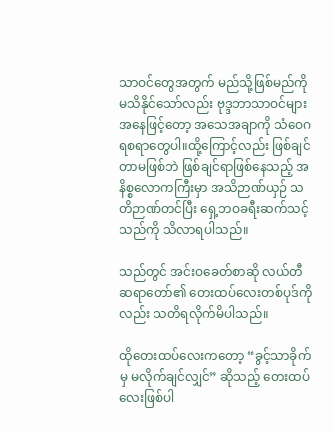သာဝင်တွေအတွက် မည်သို့ဖြစ်မည်ကို မသိနိုင်သော်လည်း ဗုဒ္ဒဘာသာဝင်များအနေဖြင့်တော့ အသေအချာကို သံဝေဂရစရာတွေပါ။ထို့ကြောင့်လည်း ဖြစ်ချင်တာမဖြစ်ဘဲ ဖြစ်ချင်ရာဖြစ်နေသည့် အနိစ္စလောကကြီးမှာ အသိဉာဏ်ယှဉ် သတိဉာဏ်တင်ပြီး ရှေ့ဘဝခရီးဆက်သင့်သည်ကို သိလာရပါသည်။

သည်တွင် အင်းဝခေတ်စာဆို လယ်တီဆရာတော်၏ တေးထပ်လေးတစ်ပုဒ်ကိုလည်း သတိရလိုက်မိပါသည်။

ထိုတေးထပ်လေးကတော့ “ခွင့်သာခိုက်မှ မလိုက်ချင်လျှင်” ဆိုသည့် တေးထပ်လေးဖြစ်ပါ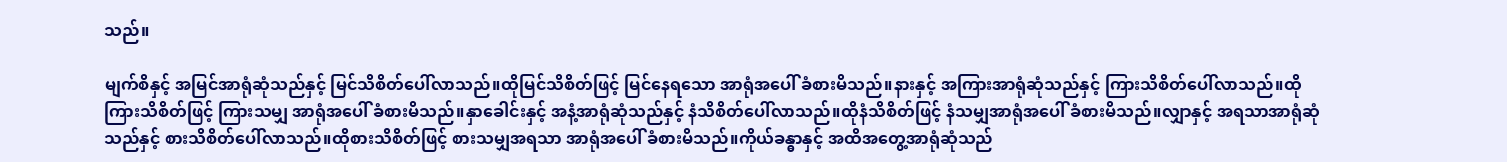သည်။

မျက်စိနှင့် အမြင်အာရုံဆုံသည်နှင့် မြင်သိစိတ်ပေါ်လာသည်။ထိုမြင်သိစိတ်ဖြင့် မြင်နေရသော အာရုံအပေါ် ခံစားမိသည်။နားနှင့် အကြားအာရုံဆုံသည်နှင့် ကြားသိစိတ်ပေါ်လာသည်။ထိုကြားသိစိတ်ဖြင့် ကြားသမျှ အာရုံအပေါ် ခံစားမိသည်။နှာခေါင်းနှင့် အနံ့အာရုံဆုံသည်နှင့် နံသိစိတ်ပေါ်လာသည်။ထိုနံသိစိတ်ဖြင့် နံသမျှအာရုံအပေါ် ခံစားမိသည်။လျှာနှင့် အရသာအာရုံဆုံသည်နှင့် စားသိစိတ်ပေါ်လာသည်။ထိုစားသိစိတ်ဖြင့် စားသမျှအရသာ အာရုံအပေါ် ခံစားမိသည်။ကိုယ်ခန္ဓာနှင့် အထိအတွေ့အာရုံဆုံသည်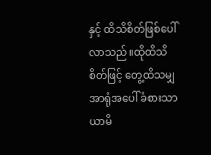နှင့် ထိသိစိတ်ဖြစ်ပေါ်လာသည်။ထိုထိသိစိတ်ဖြင့် တွေ့ထိသမျှ အာရုံအပေါ် ခံစားသာယာမိ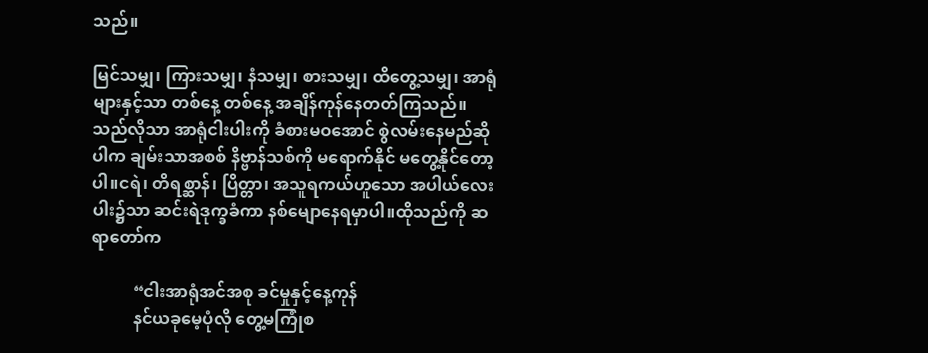သည်။

မြင်သမျှ၊ ကြားသမျှ၊ နံသမျှ၊ စားသမျှ၊ ထိတွေ့သမျှ၊ အာရုံများနှင့်သာ တစ်နေ့ တစ်နေ့ အချိန်ကုန်နေတတ်ကြသည်။သည်လိုသာ အာရုံငါးပါးကို ခံစားမဝအောင် စွဲလမ်းနေမည်ဆိုပါက ချမ်းသာအစစ် နိဗ္ဗာန်သစ်ကို မရောက်နိုင် မတွေ့နိုင်တော့ပါ။ငရဲ၊ တိရစ္ဆာန်၊ ပြိတ္တာ၊ အသူရကယ်ဟူသော အပါယ်လေးပါး၌သာ ဆင်းရဲဒုက္ခခံကာ နစ်မျောနေရမှာပါ။ထိုသည်ကို ဆရာတော်က

          “ငါးအာရုံအင်အစု ခင်မှုနှင့်နေ့ကုန်
          နင်ယခုမေ့ပုံလို တွေ့မကြုံစ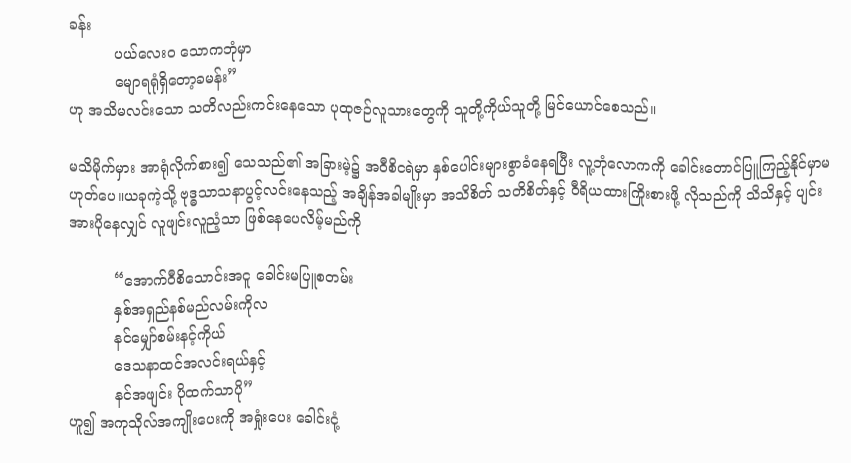ခန်း
          ပယ်လေးဝ သောကဘုံမှာ
          မျောရရုံရှိတော့ခမန်း”
ဟု အသိမလင်းသော သတိလည်းကင်းနေသော ပုထုဇဉ်လူသားတွေကို သူတို့ကိုယ်သူတို့ မြင်ယောင်စေသည်။

မသိမိုက်မှား အာရုံလိုက်စား၍ သေသည်၏ အခြားမဲ့၌ အဝီစိငရဲမှာ နှစ်ပေါင်းများစွာခံနေရပြီး လူ့ဘုံလောကကို ခေါင်းတောင်ပြူကြည့်နိုင်မှာမဟုတ်ပေ။ယခုကဲ့သို့ ဗုဒ္ဓသာသနာပွင့်လင်းနေသည့် အချိန်အခါမျိုးမှာ အသိစိတ် သတိစိတ်နှင့် ဝီရိယထားကြိုးစားဖို့ လိုသည်ကို သိသိနှင့် ပျင်းအားပိုနေလျှင် လူဖျင်းလူညံ့သာ ဖြစ်နေပေလိမ့်မည်ကို

          “အောက်ဝီစိသောင်းအငူ ခေါင်းမပြူစတမ်း
          နှစ်အရှည်နစ်မည်လမ်းကိုလ
          နင်မျှော်စမ်းနင့်ကိုယ်
          ဒေသနာထင်အလင်းရယ်နှင့်
          နင်အဖျင်း ပိုထက်သာပို”
ဟူ၍ အကုသိုလ်အကျိုးပေးကို အရှုံးပေး ခေါင်းငုံ့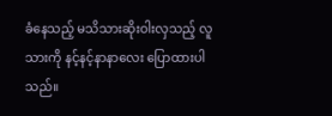ခံနေသည့် မသိသားဆိုးဝါးလှသည့် လူသားကို နင့်နင့်နာနာလေး ပြောထားပါသည်။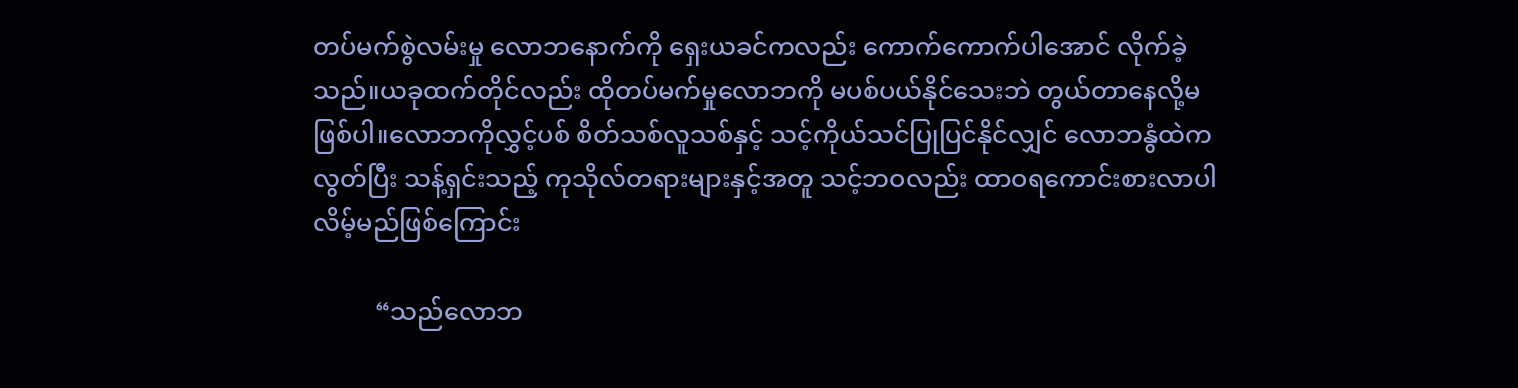တပ်မက်စွဲလမ်းမှု လောဘနောက်ကို ရှေးယခင်ကလည်း ကောက်ကောက်ပါအောင် လိုက်ခဲ့သည်။ယခုထက်တိုင်လည်း ထိုတပ်မက်မှုလောဘကို မပစ်ပယ်နိုင်သေးဘဲ တွယ်တာနေလို့မဖြစ်ပါ။လောဘကိုလွှင့်ပစ် စိတ်သစ်လူသစ်နှင့် သင့်ကိုယ်သင်ပြုပြင်နိုင်လျှင် လောဘနွံထဲကလွတ်ပြီး သန့်ရှင်းသည့် ကုသိုလ်တရားများနှင့်အတူ သင့်ဘဝလည်း ထာဝရကောင်းစားလာပါလိမ့်မည်ဖြစ်ကြောင်း

          “သည်လောဘ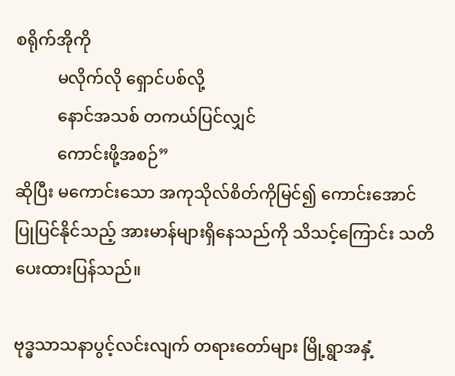စရိုက်အိုကို
          မလိုက်လို ရှောင်ပစ်လို့
          နောင်အသစ် တကယ်ပြင်လျှင်
          ကောင်းဖို့အစဉ်”
ဆိုပြီး မကောင်းသော အကုသိုလ်စိတ်ကိုမြင်၍ ကောင်းအောင် ပြုပြင်နိုင်သည့် အားမာန်များရှိနေသည်ကို သိသင့်ကြောင်း သတိပေးထားပြန်သည်။

ဗုဒ္ဓသာသနာပွင့်လင်းလျက် တရားတော်များ မြို့ရွာအနှံ့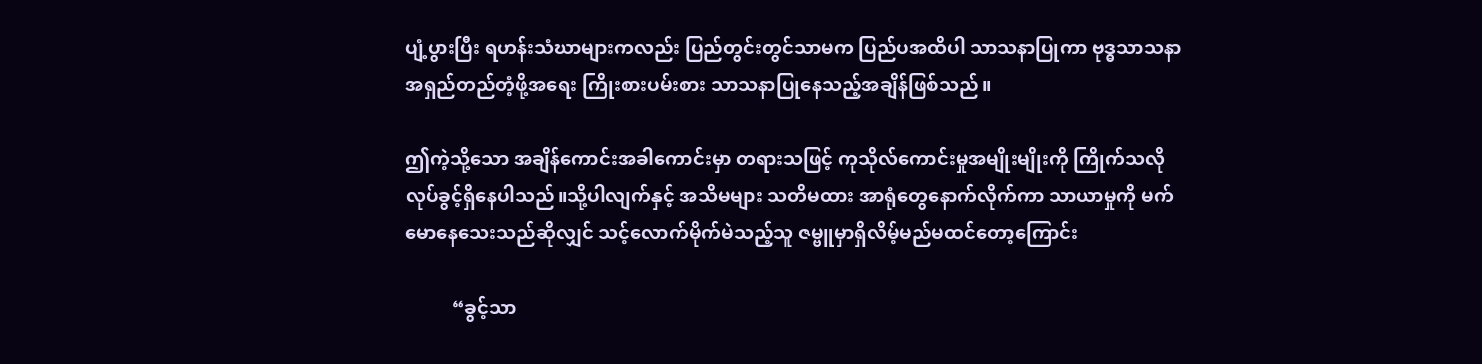ပျံ့ပွားပြီး ရဟန်းသံဃာများကလည်း ပြည်တွင်းတွင်သာမက ပြည်ပအထိပါ သာသနာပြုကာ ဗုဒ္ဓသာသနာအရှည်တည်တံ့ဖို့အရေး ကြိုးစားပမ်းစား သာသနာပြုနေသည့်အချိန်ဖြစ်သည်။

ဤကဲ့သို့သော အချိန်ကောင်းအခါကောင်းမှာ တရားသဖြင့် ကုသိုလ်ကောင်းမှုအမျိုးမျိုးကို ကြိုက်သလို လုပ်ခွင့်ရှိနေပါသည်။သို့ပါလျက်နှင့် အသိမများ သတိမထား အာရုံတွေနောက်လိုက်ကာ သာယာမှုကို မက်မောနေသေးသည်ဆိုလျှင် သင့်လောက်မိုက်မဲသည့်သူ ဇမ္ဗူမှာရှိလိမ့်မည်မထင်တော့ကြောင်း

          “ခွင့်သာ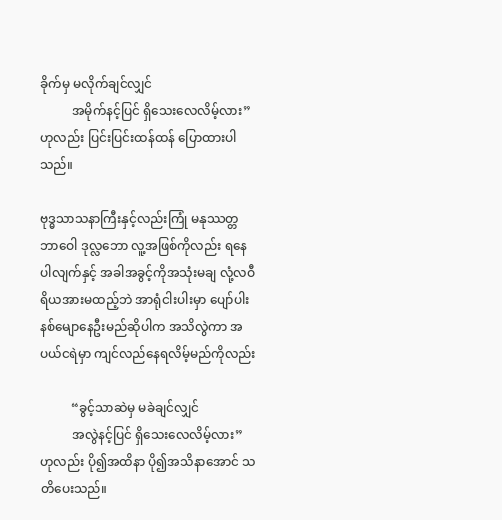ခိုက်မှ မလိုက်ချင်လျှင်
          အမိုက်နင့်ပြင် ရှိသေးလေလိမ့်လား”
ဟုလည်း ပြင်းပြင်းထန်ထန် ပြောထားပါသည်။

ဗုဒ္ဓသာသနာကြီးနှင့်လည်းကြုံ မနုဿတ္တ ဘာဝေါ ဒုလ္လဘော လူ့အဖြစ်ကိုလည်း ရနေပါလျက်နှင့် အခါအခွင့်ကိုအသုံးမချ လုံ့လဝီရိယအားမထည့်ဘဲ အာရုံငါးပါးမှာ ပျော်ပါးနစ်မျောနေဦးမည်ဆိုပါက အသိလွဲကာ အပယ်ငရဲမှာ ကျင်လည်နေရလိမ့်မည်ကိုလည်း

          “ခွင့်သာဆဲမှ မခဲချင်လျှင်
          အလွဲနင့်ပြင် ရှိသေးလေလိမ့်လား”
ဟုလည်း ပို၍အထိနာ ပို၍အသိနာအောင် သတိပေးသည်။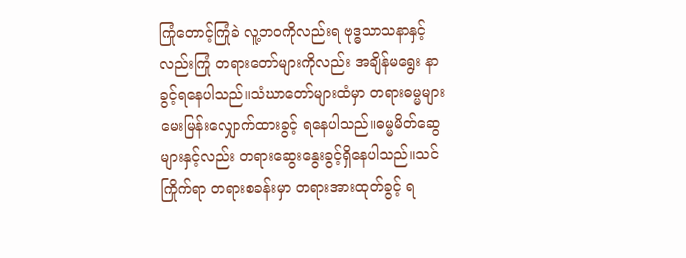ကြုံတောင့်ကြုံခဲ လူ့ဘဝကိုလည်းရ ဗုဒ္ဓသာသနာနှင့်လည်းကြုံ တရားတော်များကိုလည်း အချိန်မရွေး နာခွင့်ရနေပါသည်။သံဃာတော်များထံမှာ တရားဓမ္မများ မေးမြန်းလျှောက်ထားခွင့် ရနေပါသည်။ဓမ္မမိတ်ဆွေများနှင့်လည်း တရားဆွေးနွေးခွင့်ရှိနေပါသည်။သင်ကြိုက်ရာ တရားစခန်းမှာ တရားအားထုတ်ခွင့် ရ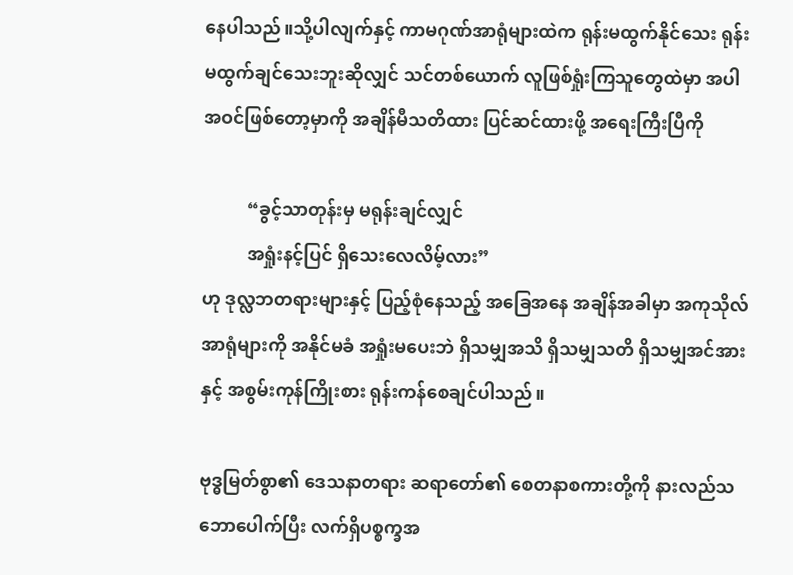နေပါသည်။သို့ပါလျက်နှင့် ကာမဂုဏ်အာရုံများထဲက ရုန်းမထွက်နိုင်သေး ရုန်းမထွက်ချင်သေးဘူးဆိုလျှင် သင်တစ်ယောက် လူဖြစ်ရှုံးကြသူတွေထဲမှာ အပါအဝင်ဖြစ်တော့မှာကို အချိန်မီသတိထား ပြင်ဆင်ထားဖို့ အရေးကြီးပြီကို

          “ခွင့်သာတုန်းမှ မရုန်းချင်လျှင်
          အရှုံးနင့်ပြင် ရှိသေးလေလိမ့်လား”
ဟု ဒုလ္လဘတရားများနှင့် ပြည့်စုံနေသည့် အခြေအနေ အချိန်အခါမှာ အကုသိုလ်အာရုံများကို အနိုင်မခံ အရှုံးမပေးဘဲ ရှိသမျှအသိ ရှိသမျှသတိ ရှိသမျှအင်အားနှင့် အစွမ်းကုန်ကြိုးစား ရုန်းကန်စေချင်ပါသည်။

ဗုဒ္ဓမြတ်စွာ၏ ဒေသနာတရား ဆရာတော်၏ စေတနာစကားတို့ကို နားလည်သဘောပေါက်ပြီး လက်ရှိပစ္စက္ခအ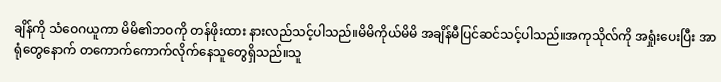ချိန်ကို သံဝေဂယူကာ မိမိ၏ဘဝကို တန်ဖိုးထား နားလည်သင့်ပါသည်။မိမိကိုယ်မိမိ အချိန်မီပြင်ဆင်သင့်ပါသည်။အကုသိုလ်ကို အရှုံးပေးပြီး အာရုံတွေနောက် တကောက်ကောက်လိုက်နေသူတွေရှိသည်။သူ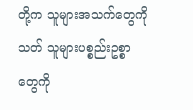တို့က သူများအသက်တွေကိုသတ် သူများပစ္စည်းဥစ္စာတွေကို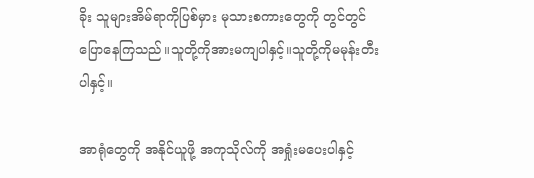ခိုး သူများအိမ်ရာကိုပြစ်မှား မုသားစကားတွေကို တွင်တွင်ပြောနေကြသည်။သူတို့ကိုအားမကျပါနှင့်။သူတို့ကိုမမုန်းတီးပါနှင့်။

အာရုံတွေကို အနိုင်ယူဖို့ အကုသိုလ်ကို အရှုံးမပေးပါနှင့်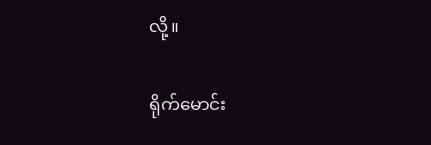လို့။

ရိုက်မောင်း